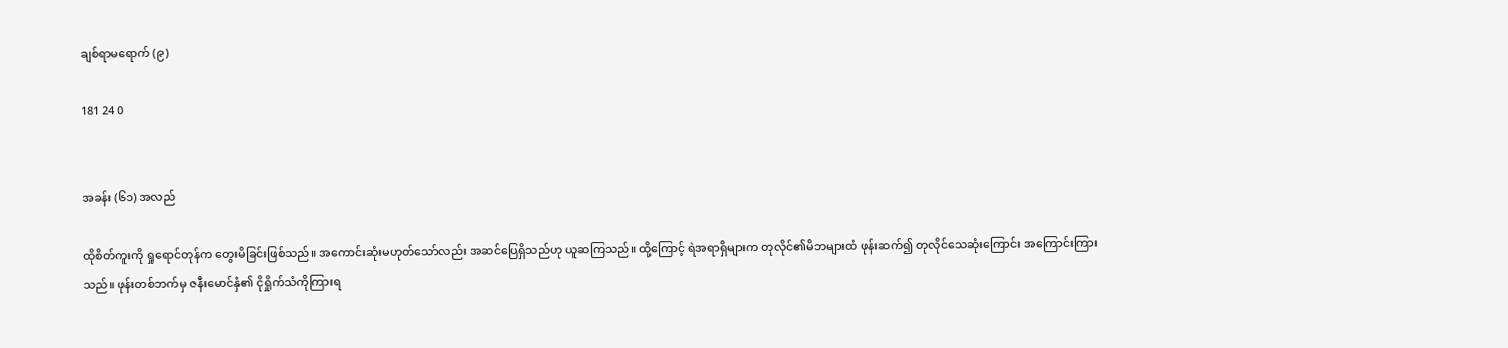ချစ်ရာမရောက် (၉)

181 24 0


အခန်း (၆၁) အလည်

ထိုစိတ်ကူးကို ရှုရောင်တုန်က တွေးမိခြင်းဖြစ်သည်။ အကောင်းဆုံးမဟုတ်သော်လည်း အဆင်ပြေရှိသည်ဟု ယူဆကြသည်။ ထို့ကြောင့် ရဲအရာရှိများက တုလိုင်၏မိဘများထံ ဖုန်းဆက်၍ တုလိုင်သေဆုံးကြောင်း အကြောင်းကြားသည်။ ဖုန်းတစ်ဘက်မှ ဇနီးမောင်နှံ၏ ငိုရှိုက်သံကိုကြားရ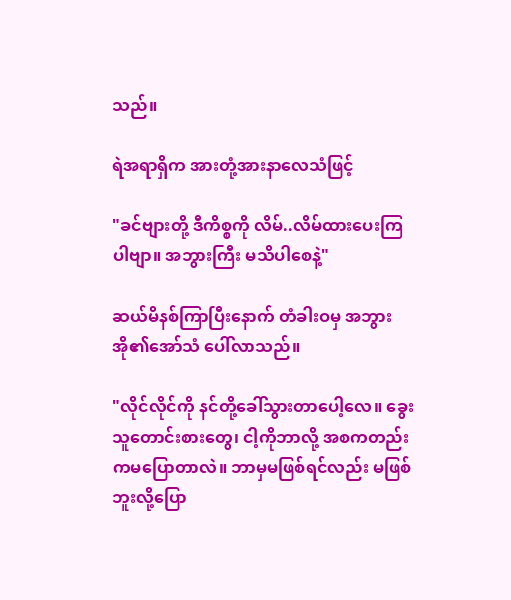သည်။

ရဲအရာရှိက အားတုံ့အားနာလေသံဖြင့်

"ခင်ဗျားတို့ ဒီကိစ္စကို လိမ်..လိမ်ထားပေးကြပါဗျာ။ အဘွားကြီး မသိပါစေနဲ့"

ဆယ်မိနစ်ကြာပြီး‌နောက် တံခါးဝမှ အဘွားအို၏အော်သံ ပေါ်လာသည်။

"လိုင်လိုင်ကို နင်တို့ခေါ်သွားတာပေါ့လေ။ ခွေးသူတောင်းစားတွေ၊ ငါ့ကိုဘာလို့ အစကတည်းကမပြောတာလဲ။ ဘာမှမဖြစ်ရင်လည်း မဖြစ်ဘူးလို့ပြော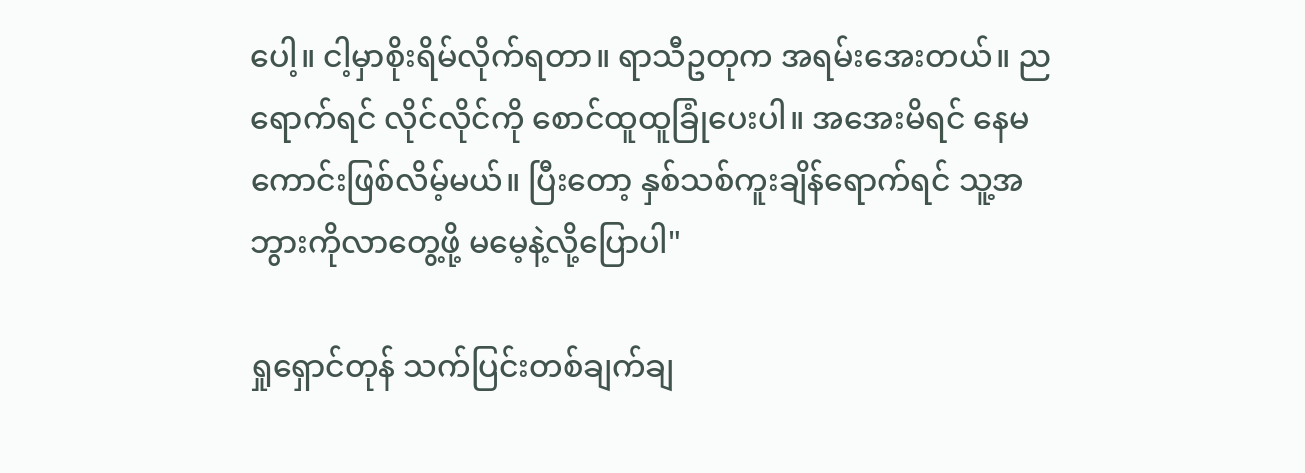ပေါ့။ ငါ့မှာစိုးရိမ်လိုက်ရတာ။ ရာသီဥတုက အရမ်းအေးတယ်။ ညရောက်ရင် လိုင်လိုင်ကို ‌စောင်ထူထူခြုံပေးပါ။ အအေးမိရင် နေမကောင်းဖြစ်လိမ့်မယ်။ ပြီးတော့ နှစ်သစ်ကူးချိန်ရောက်ရင် သူ့အဘွားကိုလာတွေ့ဖို့ မမေ့နဲ့လို့ပြောပါ"

ရှုရှောင်တုန် သက်ပြင်းတစ်ချက်ချ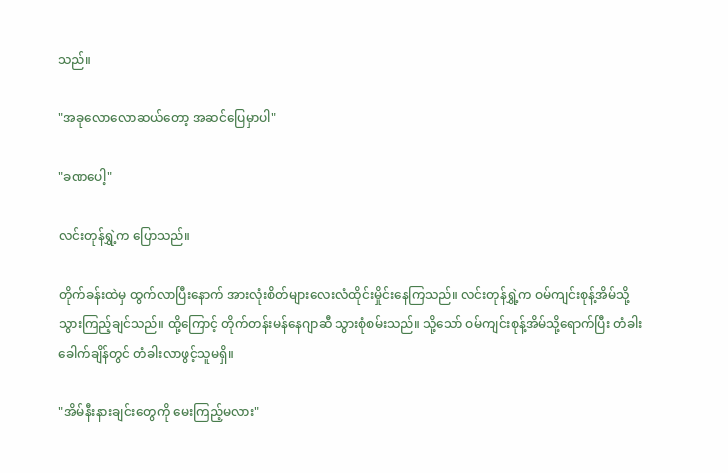သည်။

"အခုလောလောဆယ်တော့ အဆင်ပြေမှာပါ"

"ခဏပေါ့"

လင်းတုန်ရွှဲ့က ပြောသည်။

တိုက်ခန်းထဲမှ ထွက်လာပြီးနောက် အားလုံးစိတ်များလေးလံထိုင်းမှိုင်းနေကြသည်။ လင်းတုန်ရွှဲ့က ဝမ်ကျင်းစုန့်အိမ်သို့ သွားကြည့်ချင်သည်။ ထို့ကြောင့် တိုက်တန်းမန်နေဂျာဆီ သွားစုံစမ်းသည်။ သို့သော် ဝမ်ကျင်းစုန့်အိမ်သို့ရောက်ပြီး တံခါးခေါက်ချိန်တွင် တံခါးလာဖွင့်သူမရှိ။

"အိမ်နီးနားချင်းတွေကို မေးကြည့်မလား"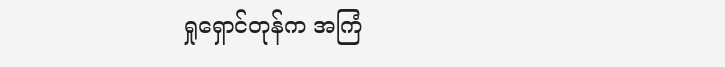ရှုရှောင်တုန်က အကြံ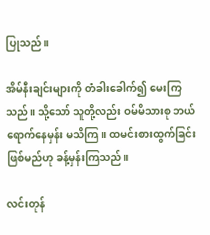ပြုသည်။

အိမ်နီးချင်းများကို တံခါးခေါက်၍ မေးကြသည်။ သို့သော် သူတို့လည်း ဝမ်မိသားစု ဘယ်ရောက်နေမှန်း မသိကြ။ ထမင်းစားထွက်ခြင်းဖြစ်မည်ဟု ခန့်မှန်းကြသည်။

လင်းတုန်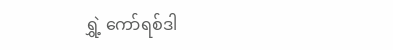ရွှဲ့ ကော်ရစ်ဒါ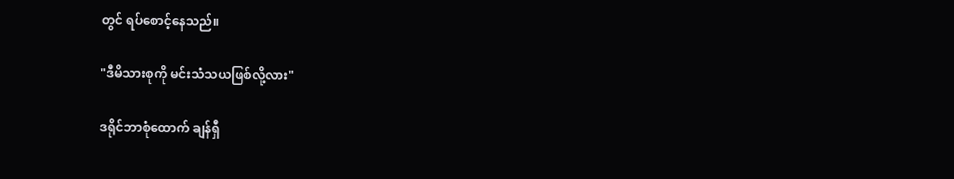တွင် ရပ်စောင့်နေသည်။

"ဒီမိသားစုကို မင်းသံသယဖြစ်လို့လား"

ဒရိုင်ဘာစုံထောက် ချန်ရှီ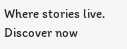Where stories live. Discover now